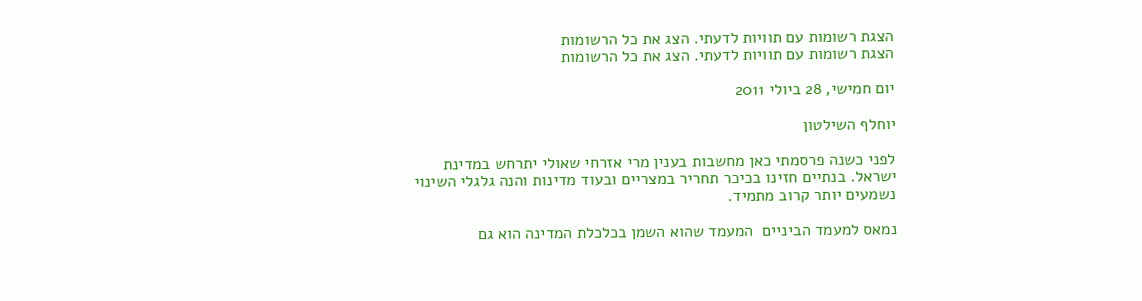הצגת רשומות עם תוויות לדעתי. הצג את כל הרשומות
הצגת רשומות עם תוויות לדעתי. הצג את כל הרשומות

יום חמישי, 28 ביולי 2011

יוחלף השילטון

לפני כשנה פרסמתי כאן מחשבות בענין מרי אזרחי שאולי יתרחש במדינת ישראל. בנתיים חזינו בכיכר תחריר במצריים ובעוד מדינות והנה גלגלי השינוי נשמעים יותר קרוב מתמיד.

נמאס למעמד הביניים  המעמד שהוא השמן בכלכלת המדינה הוא גם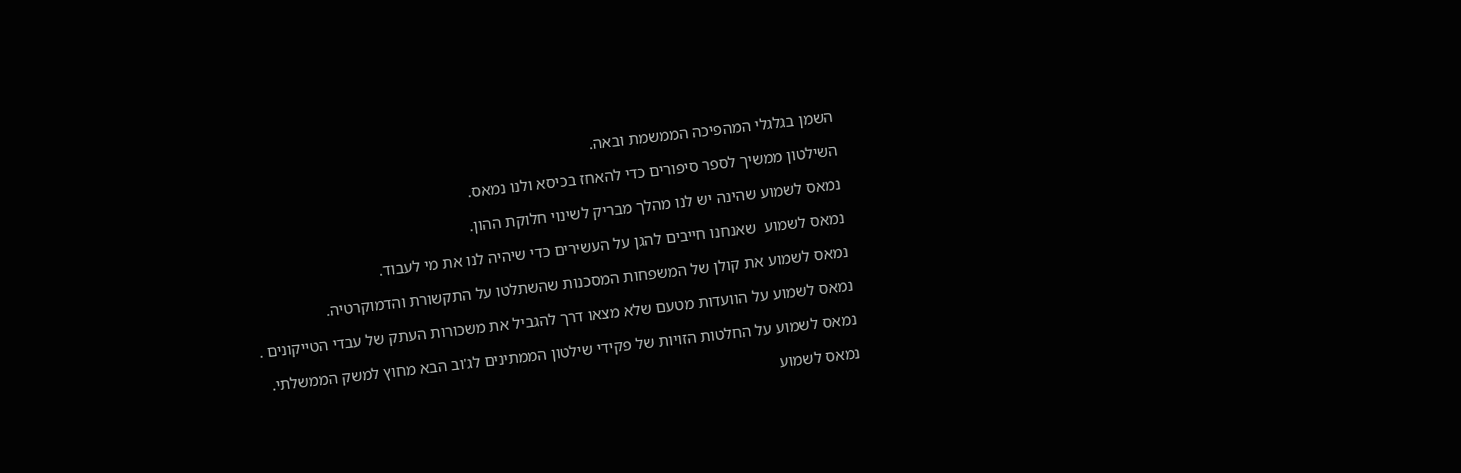השמן בגלגלי המהפיכה הממשמת ובאה.

השילטון ממשיך לספר סיפורים כדי להאחז בכיסא ולנו נמאס.

נמאס לשמוע שהינה יש לנו מהלך מבריק לשינוי חלוקת ההון.

נמאס לשמוע  שאנחנו חייבים להגן על העשירים כדי שיהיה לנו את מי לעבוד.

נמאס לשמוע את קולן של המשפחות המסכנות שהשתלטו על התקשורת והדמוקרטיה.

נמאס לשמוע על הוועדות מטעם שלא מצאו דרך להגביל את משכורות העתק של עבדי הטייקונים .

נמאס לשמוע על החלטות הזויות של פקידי שילטון הממתינים לג'וב הבא מחוץ למשק הממשלתי.

נמאס לשמוע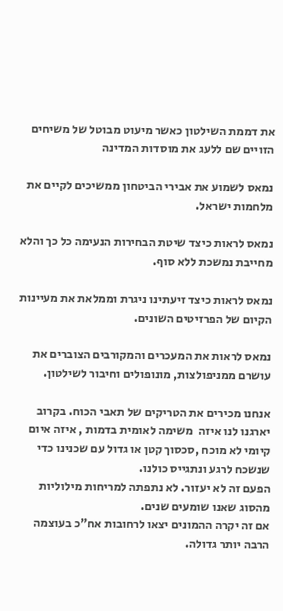את דממת השילטון כאשר מיעוט מבוטל של משיחים הזויים שם ללעג את מוסדות המדינה

נמאס לשמוע את אבירי הביטחון ממשיכים לקיים את מלחמות ישראל.

נמאס לראות כיצד שיטת הבחירות הנעימה כל כך והלא מחייבת נמשכת ללא סוף.

נמאס לראות כיצד זיעתינו ניגרת וממלאת את מעיינות הקיום של הפרזיטים השונים.

נמאס לראות את המעכרים והמקורבים הצוברים את עושרם ממניפולצות, מונופולים וחיבור לשילטון.

אנחנו מכירים את הטריקים של תאבי הכוח. בקרוב יארגנו לנו איזה  משימה לאומית בדמות , איזה איום קיומי לא מוכח ,סכסוך קטן או גדול עם שכנינו כדי שנשכח לרגע ונתגייס כולנו.
הפעם זה לא יעזור. לא נתפתה למריחות מילוליות מהסוג שאנו שומעים שנים.
אם זה יקרה ההמונים יצאו לרחובות אח"כ בעוצמה הרבה יותר גדולה.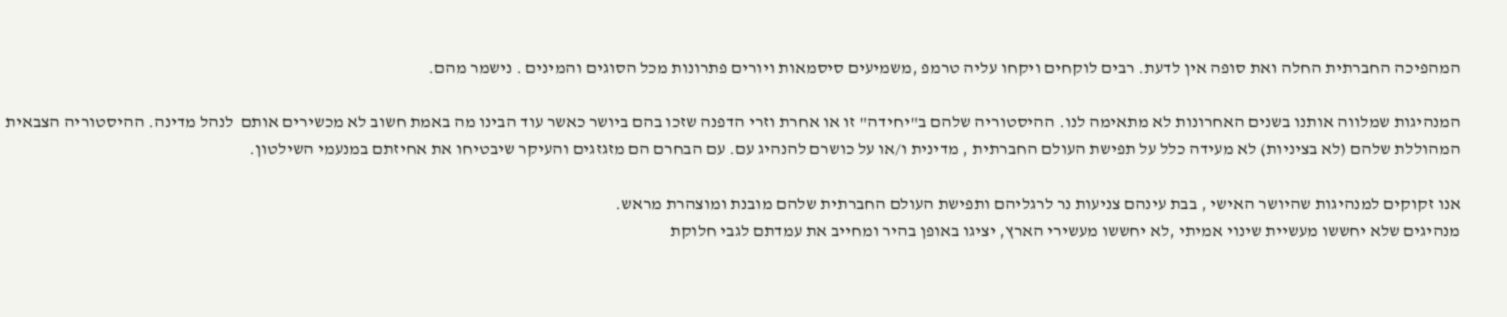המהפיכה החברתית החלה ואת סופה אין לדעת. רבים לוקחים ויקחו עליה טרמפ ,משמיעים סיסמאות ויורים פתרונות מכל הסוגים והמינים . נישמר מהם.

המנהיגות שמלווה אותנו בשנים האחרונות לא מתאימה לנו. ההיסטוריה שלהם ב"יחידה" זו או אחרת וזרי הדפנה שזכו בהם ביושר כאשר עוד הבינו מה באמת חשוב לא מכשירים אותם  לנהל מדינה. ההיסטוריה הצבאית המהוללת שלהם (לא בציניות) לא מעידה כלל על תפישת העולם החברתית , מדינית ו/או על כושרם להנהיג עם. עם הבחרם הם מזגזגים והעיקר שיבטיחו את אחיזתם במנעמי השילטון.

אנו זקוקים למנהיגות שהיושר האישי , בבת עינהם צניעות נר לרגליהם ותפישת העולם החברתית שלהם מובנת ומוצהרת מראש.
מנהיגים שלא יחששו מעשיית שינוי אמיתי ,לא יחששו מעשירי הארץ, יציגו באופן בהיר ומחייב את עמדתם לגבי חלוקת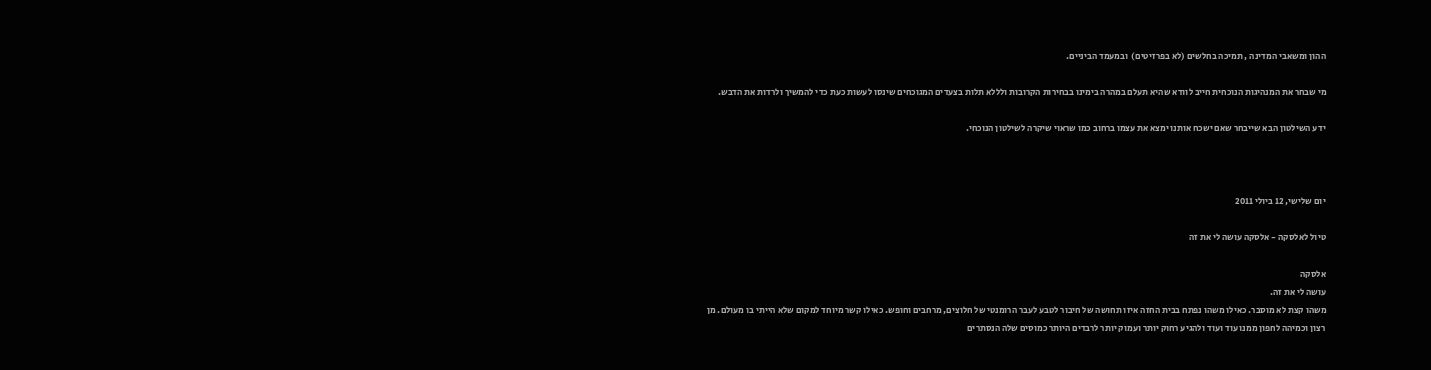ההון ומשאבי המדינה , תמיכה בחלשים (לא בפרזיטים)  ובמעמד הביניים.

מי שבחר את המנהיגות הנוכחית חייב לוודא שהיא תעלם במהרה בימינו בבחירות הקרובות ולללא תלות בצעדים המגוכחים שינסו לעשות כעת כדי להמשיך ולרדות את הדבש.

ידע השילטון הבא שייבחר שאם ישכח אותנו ימצא את עצמו ברחוב כמו שראוי שיקרה לשילטון הנוכחי.



יום שלישי, 12 ביולי 2011

טיול לאלסקה - אלסקה עושה לי את זה

אלסקה
עושה לי את זה.
משהו קצת לא מוסבר. כאילו משהו נפתח בבית החזה איזו תחושה של חיבור לטבע לעבר הרומנטי של חלוצים, מרחבים וחופש. כאילו קשר מיוחד למקום שלא הייתי בו מעולם. מן רצון וכמיהה לחפון ממנו עוד ועוד ולהגיע רחוק יותר ועמוק יותר לרבדים היותר כמוסים שלה הנסתרים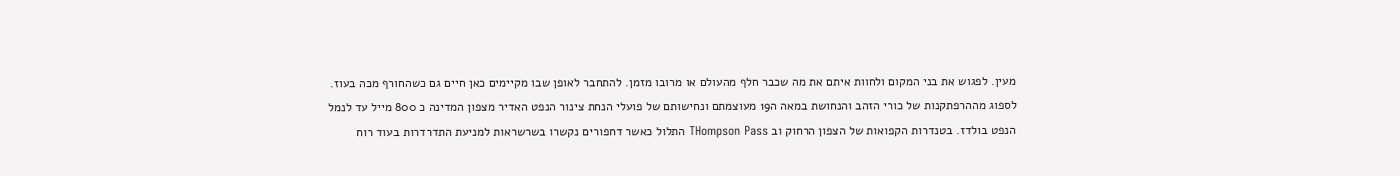מעין. לפגוש את בני המקום ולחוות איתם את מה שכבר חלף מהעולם או מרובו מזמן. להתחבר לאופן שבו מקיימים כאן חיים גם כשהחורף מכה בעוז. לספוג מההרפתקנות של כורי הזהב והנחושת במאה ה19 מעוצמתם ונחישותם של פועלי הנחת צינור הנפט האדיר מצפון המדינה כ 800 מייל עד לנמל הנפט בולדז. בטנדרות הקפואות של הצפון הרחוק וב THompson Pass התלול כאשר דחפורים נקשרו בשרשראות למניעת התדרדרות בעוד רוח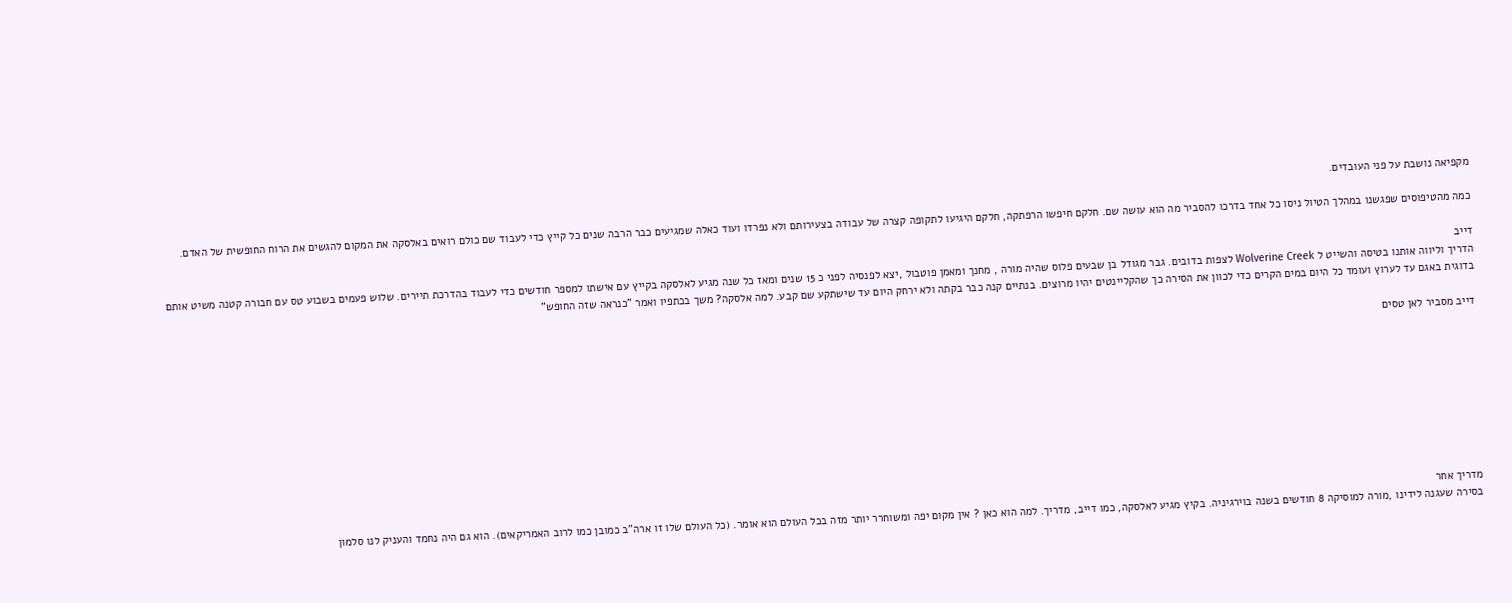מקפיאה נושבת על פני העובדים.

כמה מהטיפוסים שפגשנו במהלך הטיול ניסו כל אחד בדרכו להסביר מה הוא עושה שם. חלקם חיפשו הרפתקה, חלקם היגיעו לתקופה קצרה של עבודה בצעירותם ולא נפרדו ועוד כאלה שמגיעים כבר הרבה שנים כל קייץ כדי לעבוד שם כולם רואים באלסקה את המקום להגשים את הרוח החופשית של האדם.

דייב
הדריך וליווה אותנו בטיסה והשייט ל Wolverine Creek לצפות בדובים. גבר מגודל בן שבעים פלוס שהיה מורה , מחנך ומאמן פוטבול ,יצא לפנסיה לפני כ 15 שנים ומאז כל שנה מגיע לאלסקה בקייץ עם אישתו למספר חודשים כדי לעבוד בהדרכת תיירים. שלוש פעמים בשבוע טס עם חבורה קטנה משיט אותם בדוגית באגם עד לערוץ ועומד כל היום במים הקרים כדי לכוון את הסירה כך שהקליינטים יהיו מרוצים. בנתיים קנה כבר בקתה ולא ירחק היום עד שישתקע שם קבע. למה אלסקה? משך בכתפיו ואמר "כנראה שזה החופש"

דייב מסביר לאן טסים









מדריך אחר
בסירה שעגנה לידינו ,מורה למוסיקה 8 חודשים בשנה בוירגיניה. בקיץ מגיע לאלסקה, כמו דייב, מדריך. למה הוא כאן ? אין מקום יפה ומשוחרר יותר מזה בכל העולם הוא אומר. (כל העולם שלו זו ארה"ב כמובן כמו לרוב האמריקאים). הוא גם היה נחמד והעניק לנו סלמון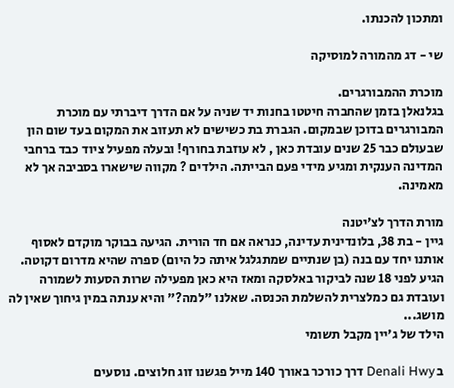ומתכון להכנתו.

שי - דג מהמורה למוסיקה

מוכרת ההמבורגרים.
בגלנאלן בזמן שהחברה חיטטו בחנות יד שניה על אם הדרך דיברתי עם מוכרת המבורגרים בדוכן שבמקום. הגברת בת כשישים לא תעזוב את המקום בעד שום הון שבעולם כבר 25 שנים עובדת כאן , לא עוזבת בחורף! ובעלה מפעיל ציוד כבד ברחבי המדינה הענקית ומגיע מידי פעם הבייתה. הילדים ? מקווה שישארו בסביבה אך לא מאמינה.

מורת הדרך לצ'יטנה
גיין - בת 38, בלונדינית עדינה, כנראה אם חד הורית. הגיעה בבוקר מוקדם לאסוף אותנו יחד עם בנה (בן שנתיים שמתגלגל איתה כל היום) ספרה שהיא מדרום דקוטה. הגיע לפני 18 שנה לביקור באלסקה ומאז היא כאן מפעילה שרות הסעות לשמורה ועובדת גם כמלצרית להשלמת הכנסה. שאלנו "למה?" והיא ענתה במין גיחוך שאין לה מושג...
הילד של ג'יין מקבל תשומי

ב Denali Hwy דרך כורכר באורך 140 מייל פגשנו זוג חלוצים. נוסעים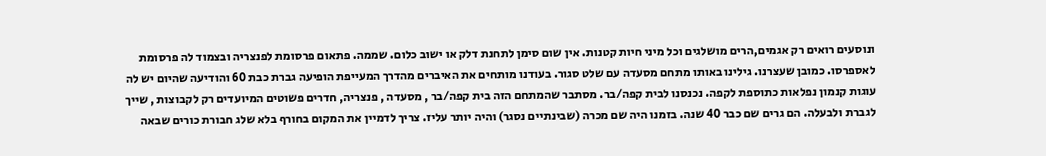ונוסעים רואים רק אגמים,הרים מושלגים וכל מיני חיות קטנות. אין שום סימן לתחנת דלק או ישוב כלום. שממה. פתאום פרסומת לפנצריה ובצמוד לה פרסומת לאספרסו. כמובן שעצרנו. גילינו באותו מתחם מסעדה עם שלט סגור. בעודנו מותחים את האיברים מהדרך המעייפת הופיעה גברת כבת 60 והודיעה שהיום יש לה עוגות קנמון נפלאות כתוספת לקפה. נכנסנו לבית קפה/בר. מסתבר שהמתחם הזה בית קפה/בר , מסעדה , פנצריה, חדרים פשוטים המיועדים רק לקבוצות , שייך לגברת ולבעלה. הם גרים שם כבר 40 שנה. בזמנו היה שם מכרה (שבינתיים נסגר) והיה יותר עליז. צריך לדמיין את המקום בחורף בלא שלג חבורת כורים שבאה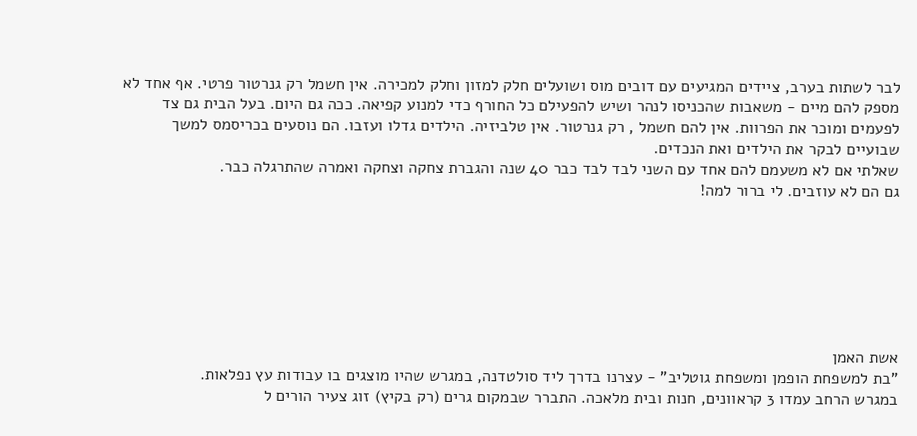לבר לשתות בערב, ציידים המגיעים עם דובים מוס ושועלים חלק למזון וחלק למכירה. אין חשמל רק גנרטור פרטי. אף אחד לא מספק להם מיים - משאבות שהכניסו לנהר ושיש להפעילם כל החורף כדי למנוע קפיאה. ככה גם היום. בעל הבית גם צד לפעמים ומוכר את הפרוות. אין להם חשמל , רק גנרטור. אין טלביזיה. הילדים גדלו ועזבו. הם נוסעים בכריסמס למשך שבועיים לבקר את הילדים ואת הנכדים.
שאלתי אם לא משעמם להם אחד עם השני לבד לבד כבר 40 שנה והגברת צחקה וצחקה ואמרה שהתרגלה כבר.
גם הם לא עוזבים. לי ברור למה!







אשת האמן
"בת למשפחת הופמן ומשפחת גוטליב" - עצרנו בדרך ליד סולטדנה, במגרש שהיו מוצגים בו עבודות עץ נפלאות.
במגרש הרחב עמדו 3 קראוונים, חנות ובית מלאכה. התברר שבמקום גרים (רק בקיץ) זוג צעיר הורים ל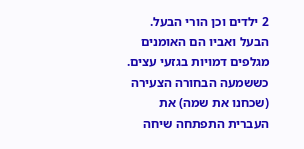2 ילדים וכן הורי הבעל. הבעל ואביו הם האומנים מגלפים דמויות בגזעי עצים. כששמעה הבחורה הצעירה (שכחנו את שמה) את העברית התפתחה שיחה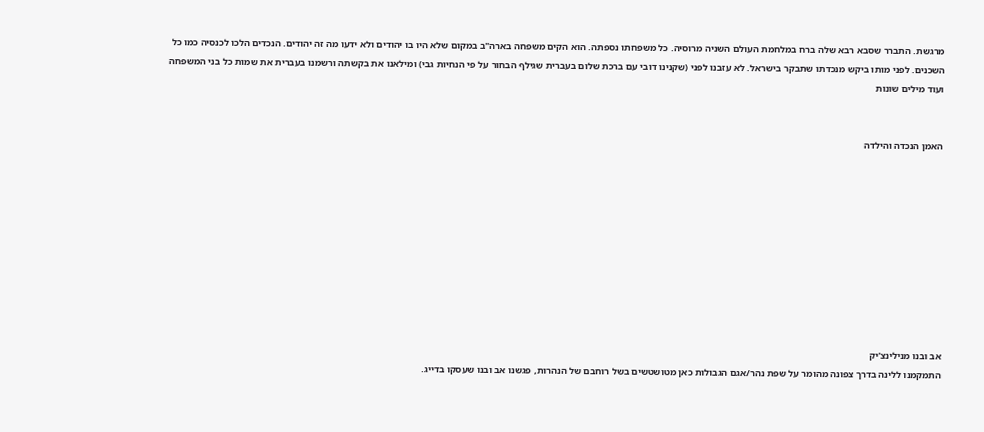מרגשת. התברר שסבא רבא שלה ברח במלחמת העולם השניה מרוסיה. כל משפחתו נספתה. הוא הקים משפחה בארה"ב במקום שלא היו בו יהודים ולא ידעו מה זה יהודים. הנכדים הלכו לכנסיה כמו כל השכנים. לפני מותו ביקש מנכדתו שתבקר בישראל. לא עזבנו לפני (שקנינו דובי עם ברכת שלום בעברית שגילף הבחור על פי הנחיות גבי) ומילאנו את בקשתה ורשמנו בעברית את שמות כל בני המשפחה ועוד מילים שונות


האמן הנכדה והילדה










אב ובנו מנילינצ'יק
התמקמנו ללינה בדרך צפונה מהומר על שפת נהר/אגם הגבולות כאן מטושטשים בשל רוחבם של הנהרות, פגשנו אב ובנו שעסקו בדייג.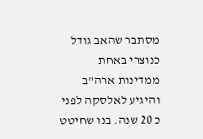מסתבר שהאב גודל כנוצרי באחת ממדינות ארה"ב והיגיע לאלסקה לפני כ 20 שנה. בנו שחיטט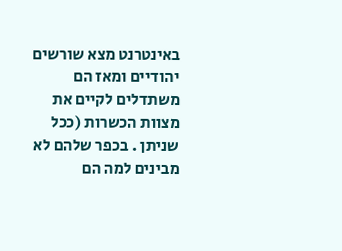באינטרנט מצא שורשים יהודיים ומאז הם משתדלים לקיים את מצוות הכשרות (ככל שניתן . בכפר שלהם לא מבינים למה הם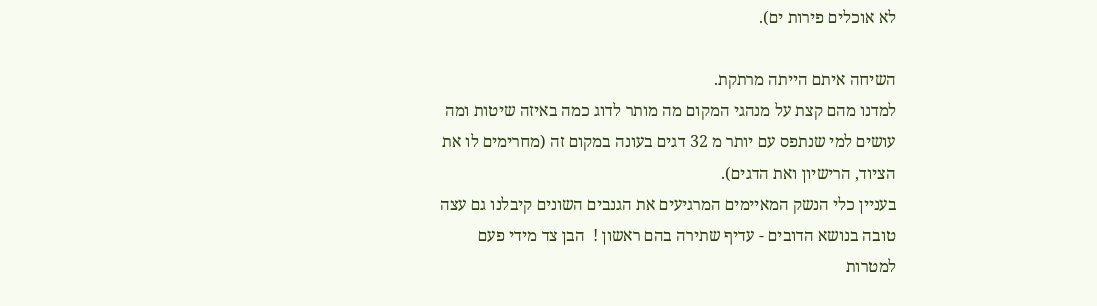לא אוכלים פירות ים).

השיחה איתם הייתה מרתקת.
למדנו מהם קצת על מנהגי המקום מה מותר לדוג כמה באיזה שיטות ומה עושים למי שנתפס עם יותר מ 32 דגים בעונה במקום זה (מחרימים לו את הציוד, הרישיון ואת הדגים).
בעניין כלי הנשק המאיימים המרגיעים את הגנבים השונים קיבלנו גם עצה טובה בנושא הדובים - עדיף שתירה בהם ראשון !  הבן צד מידי פעם למטרות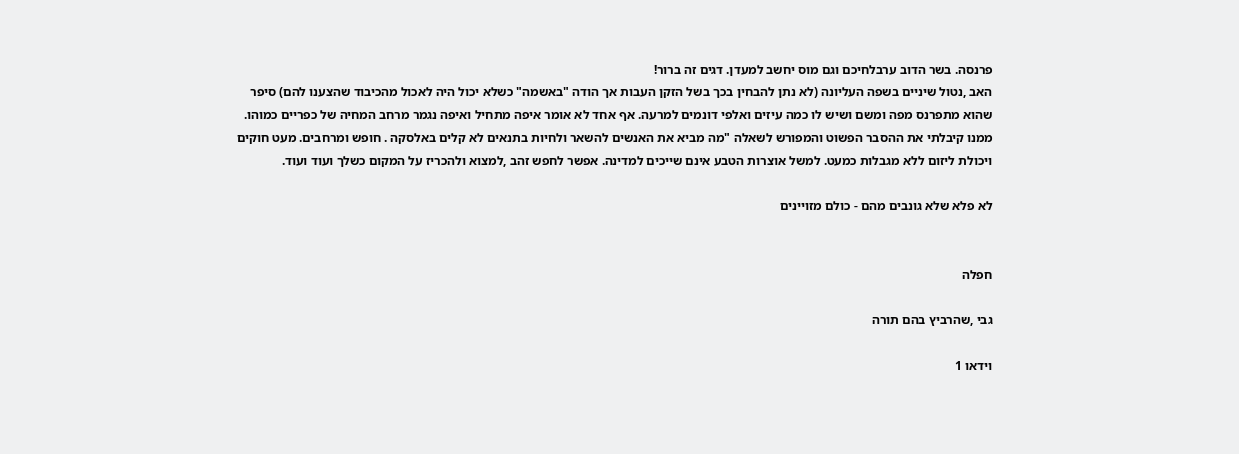פרנסה. בשר הדוב ערבלחיכם וגם מוס יחשב למעדן. דגים זה ברור!
האב ,נטול שיניים בשפה העליונה (לא נתן להבחין בכך בשל הזקן העבות אך הודה "באשמה" כשלא יכול היה לאכול מהכיבוד שהצענו להם) סיפר שהוא מתפרנס מפה ומשם ושיש לו כמה עיזים ואלפי דונמים למרעה. אף אחד לא אומר איפה מתחיל ואיפה נגמר מרחב המחיה של כפריים כמוהו. ממנו קיבלתי את ההסבר הפשוט והמפורש לשאלה "מה מביא את האנשים להשאר ולחיות בתנאים לא קלים באלסקה . חופש ומרחבים. מעט חוקים ויכולת ליזום ללא מגבלות כמעט. למשל אוצרות הטבע אינם שייכים למדינה. אפשר לחפש זהב ,למצוא ולהכריז על המקום כשלך ועוד ועוד.

לא פלא שלא גונבים מהם - כולם מזויינים


חפלה

גבי ,שהרביץ בהם תורה

וידאו 1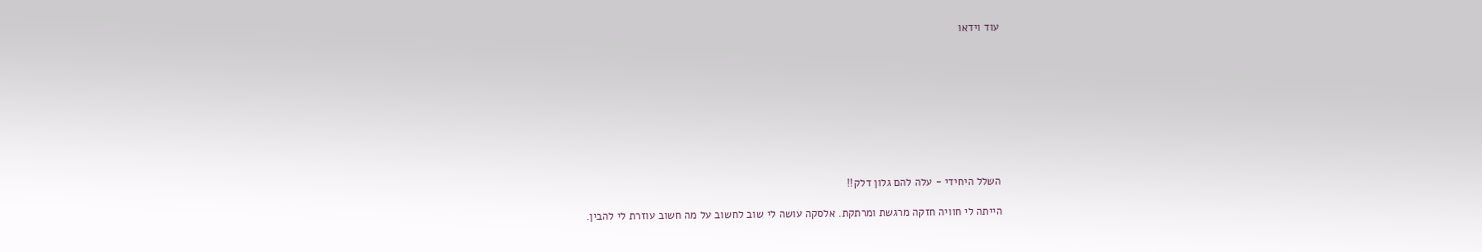עוד וידאו









השלל היחידי - עלה להם גלון דלק!!

הייתה לי חוויה חזקה מרגשת ומרתקת. אלסקה עושה לי שוב לחשוב על מה חשוב עוזרת לי להבין.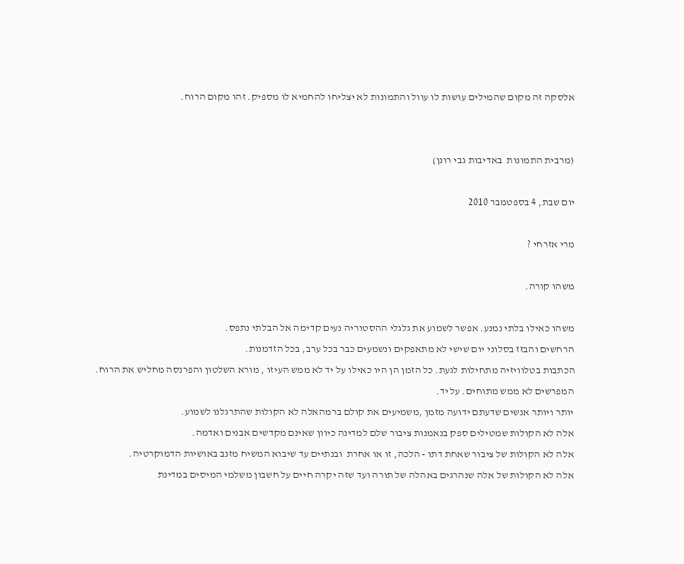אלסקה זה מקום שהמילים עושות לו עוול והתמונות לא יצליחו להחמיא לו מספיק. זהו מקום הרוח.


(מרבית התמונות  באדיבות גבי רונן)

יום שבת, 4 בספטמבר 2010

מרי אזרחי ?

משהו קורה.

משהו כאילו בלתי נמנע. אפשר לשמוע את גלגלי ההסטוריה נעים קדימה אל הבלתי נתפס.
הרחשים והבזז בסלוני יום שישי לא מתאפקים ונשמעים כבר בכל ערב, בכל הזדמנות.
הכתבות בטלוויזיה מתחילות לגעת. כל הזמן הן היו כאילו על יד לא ממש העיזו , מורא השלטון והפרנסה מחליש את הרוח. המפרשים לא ממש מתוחים. על יד.
יותר ויותר אנשים שדעתם ידועה מזמן ,משמיעים את קולם ברמהאלה לא הקולות שהתרגלנו לשמוע.
אלה לא הקולות שמטילים ספק בנאמנות ציבור שלם למדינה כיוון שאינם מקדשים אבנים ואדמה.
אלה לא הקולות של ציבור שאחת דתו - הלכה, זו או אחרת  ובנתיים עד שיבוא המשיח מזנב באושיות הדמוקרטיה.
אלה לא הקולות של אלה שנהרגים באהלה של תורה ועד שזה יקרה חיים על חשבון משלמי המיסים במדינת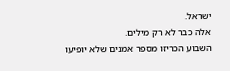ישראל.
אלה כבר לא רק מילים.
השבוע הכריזו מספר אמנים שלא יופיעו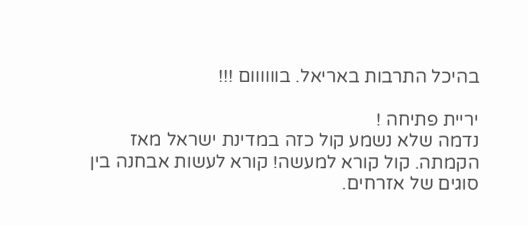בהיכל התרבות באריאל. בוווווום !!!

יריית פתיחה !
נדמה שלא נשמע קול כזה במדינת ישראל מאז הקמתה. קול קורא למעשה! קורא לעשות אבחנה בין סוגים של אזרחים.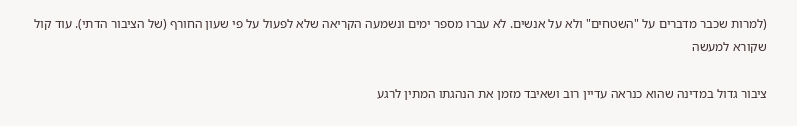(למרות שכבר מדברים על "השטחים" ולא על אנשים. לא עברו מספר ימים ונשמעה הקריאה שלא לפעול על פי שעון החורף (של הציבור הדתי). עוד קול שקורא למעשה

ציבור גדול במדינה שהוא כנראה עדיין רוב ושאיבד מזמן את הנהגתו המתין לרגע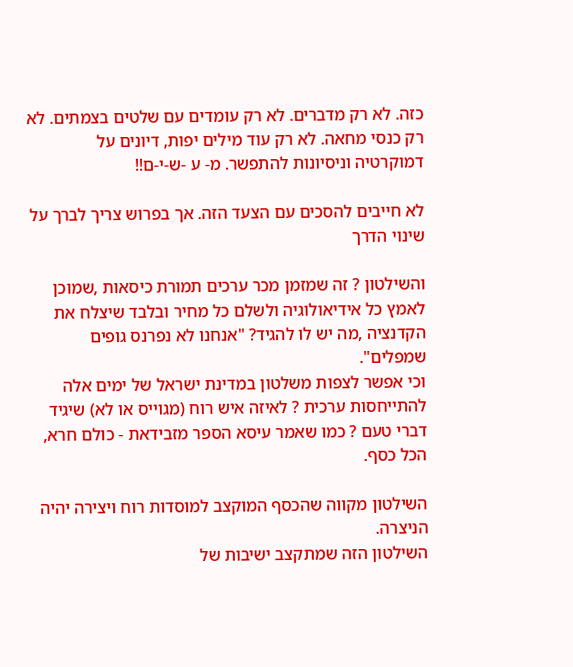כזה. לא רק מדברים. לא רק עומדים עם שלטים בצמתים. לא רק כנסי מחאה. לא רק עוד מילים יפות, דיונים על דמוקרטיה וניסיונות להתפשר. מ- ע -ש-י-ם!!

לא חייבים להסכים עם הצעד הזה. אך בפרוש צריך לברך על שינוי הדרך

והשילטון ? זה שמזמן מכר ערכים תמורת כיסאות ,שמוכן לאמץ כל אידיאולוגיה ולשלם כל מחיר ובלבד שיצלח את הקדנציה ,מה יש לו להגיד? "אנחנו לא נפרנס גופים שמפלים".
וכי אפשר לצפות משלטון במדינת ישראל של ימים אלה להתייחסות ערכית ? לאיזה איש רוח (מגוייס או לא) שיגיד דברי טעם ? כמו שאמר עיסא הספר מזבידאת - כולם חרא, הכל כסף.

השילטון מקווה שהכסף המוקצב למוסדות רוח ויצירה יהיה הניצרה.
השילטון הזה שמתקצב ישיבות של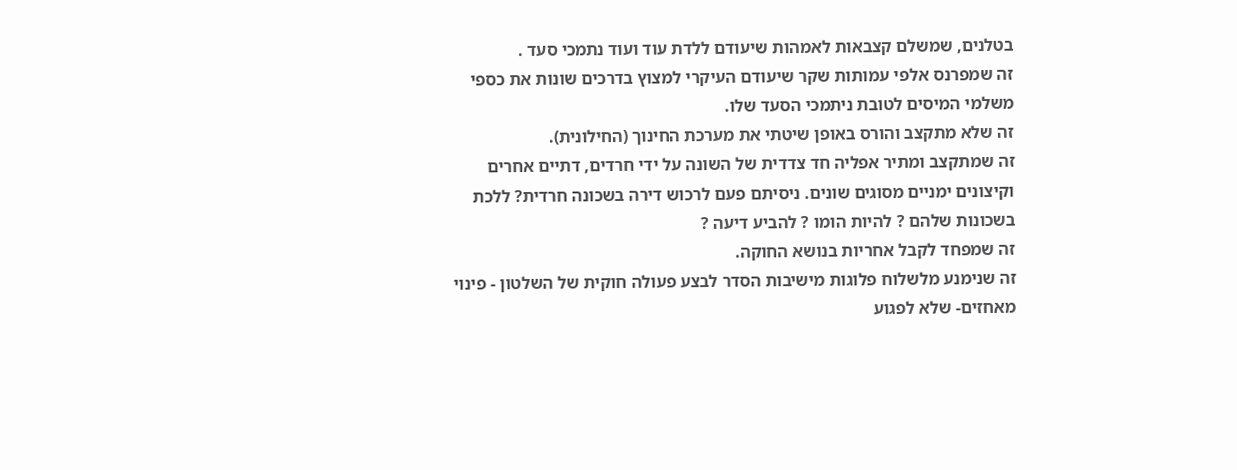בטלנים, שמשלם קצבאות לאמהות שיעודם ללדת עוד ועוד נתמכי סעד .
זה שמפרנס אלפי עמותות שקר שיעודם העיקרי למצוץ בדרכים שונות את כספי משלמי המיסים לטובת ניתמכי הסעד שלו.
זה שלא מתקצב והורס באופן שיטתי את מערכת החינוך (החילונית).
זה שמתקצב ומתיר אפליה חד צדדית של השונה על ידי חרדים, דתיים אחרים וקיצונים ימניים מסוגים שונים. ניסיתם פעם לרכוש דירה בשכונה חרדית? ללכת בשכונות שלהם ? להיות הומו ? להביע דיעה ?
זה שמפחד לקבל אחריות בנושא החוקה.
זה שנימנע מלשלוח פלוגות מישיבות הסדר לבצע פעולה חוקית של השלטון - פינוי מאחזים- שלא לפגוע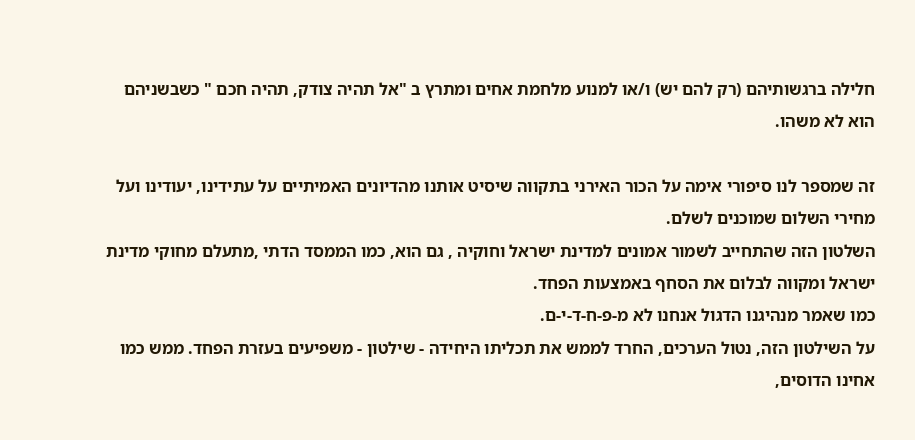חלילה ברגשותיהם (רק להם יש) ו/או למנוע מלחמת אחים ומתרץ ב "אל תהיה צודק, תהיה חכם " כשבשניהם הוא לא משהו.

זה שמספר לנו סיפורי אימה על הכור האירני בתקווה שיסיט אותנו מהדיונים האמיתיים על עתידינו, יעודינו ועל מחירי השלום שמוכנים לשלם.
השלטון הזה שהתחייב לשמור אמונים למדינת ישראל וחוקיה , גם הוא, כמו הממסד הדתי ,מתעלם מחוקי מדינת ישראל ומקווה לבלום את הסחף באמצעות הפחד.
כמו שאמר מנהיגנו הדגול אנחנו לא מ-פ-ח-ד-י-ם.
על השילטון הזה, נטול הערכים, החרד לממש את תכליתו היחידה - שילטון - משפיעים בעזרת הפחד. ממש כמו אחינו הדוסים,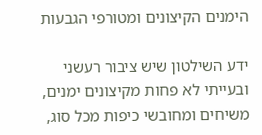הימנים הקיצונים ומטורפי הגבעות

ידע השילטון שיש ציבור רעשני ובעייתי לא פחות מקיצונים ימנים, משיחים ומחובשי כיפות מכל סוג,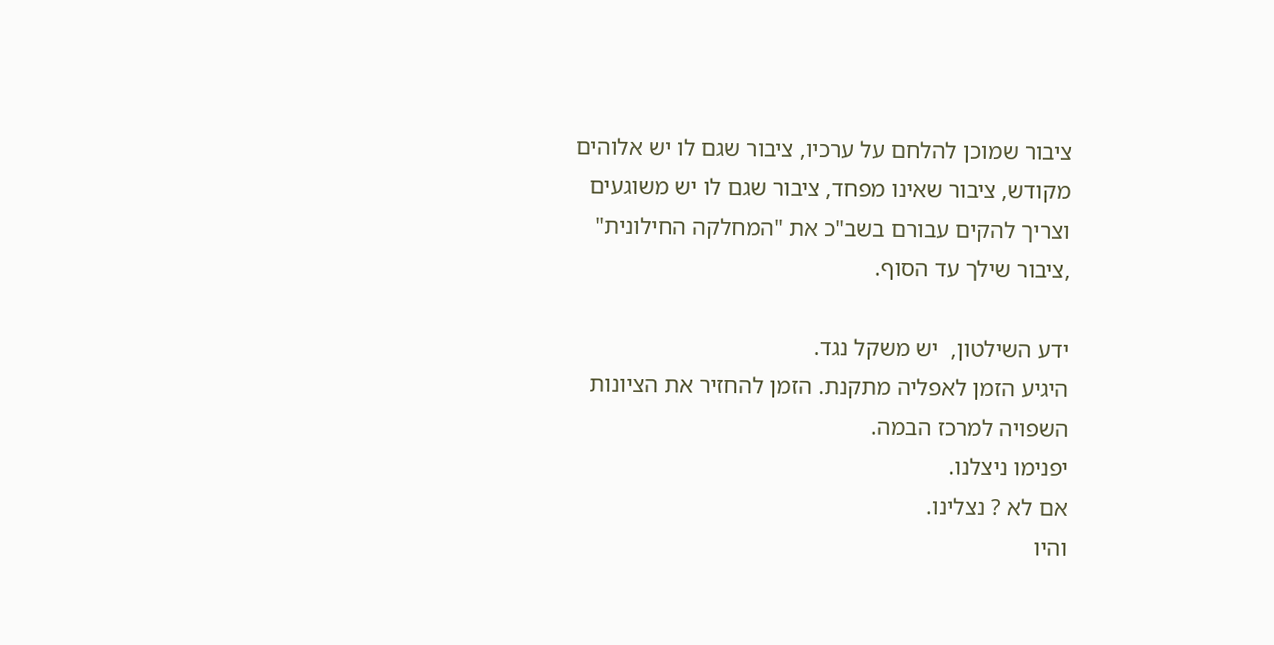ציבור שמוכן להלחם על ערכיו, ציבור שגם לו יש אלוהים מקודש, ציבור שאינו מפחד, ציבור שגם לו יש משוגעים וצריך להקים עבורם בשב"כ את "המחלקה החילונית" ,ציבור שילך עד הסוף.

ידע השילטון,  יש משקל נגד.
היגיע הזמן לאפליה מתקנת. הזמן להחזיר את הציונות השפויה למרכז הבמה.
יפנימו ניצלנו.
אם לא ? נצלינו.
והיו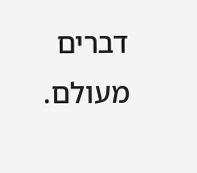דברים מעולם.